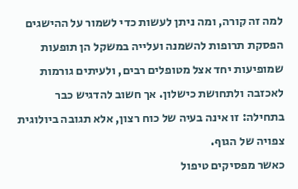למה זה קורה, ומה ניתן לעשות כדי לשמור על ההישגים
הפסקת תרופות להשמנה ועלייה במשקל הן תופעות שמופיעות יחד אצל מטופלים רבים, ולעיתים גורמות לאכזבה ולתחושת כישלון. אך חשוב להדגיש כבר בתחילה: זו אינה בעיה של כוח רצון, אלא תגובה ביולוגית צפויה של הגוף.
כאשר מפסיקים טיפול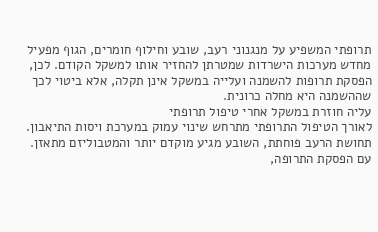תרופתי המשפיע על מנגנוני רעב, שובע וחילוף חומרים, הגוף מפעיל מחדש מערכות הישרדות שמטרתן להחזיר אותו למשקל הקודם. לכן, הפסקת תרופות להשמנה ועלייה במשקל אינן תקלה, אלא ביטוי לכך שההשמנה היא מחלה כרונית.
עליה חוזרת במשקל אחרי טיפול תרופתי
לאורך הטיפול התרופתי מתרחש שינוי עמוק במערכת ויסות התיאבון. תחושת הרעב פוחתת, השובע מגיע מוקדם יותר והמטבוליזם מתאזן. עם הפסקת התרופה,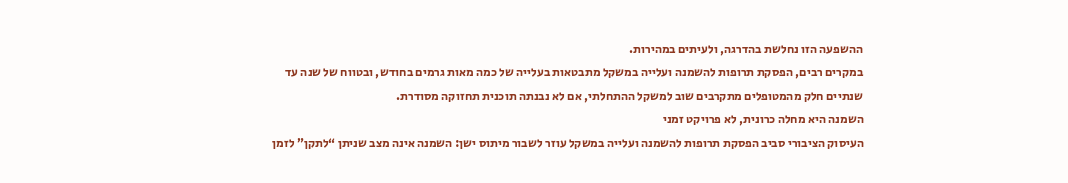ההשפעה הזו נחלשת בהדרגה, ולעיתים במהירות.
במקרים רבים, הפסקת תרופות להשמנה ועלייה במשקל מתבטאות בעלייה של כמה מאות גרמים בחודש, ובטווח של שנה עד שנתיים חלק מהמטופלים מתקרבים שוב למשקל ההתחלתי, אם לא נבנתה תוכנית תחזוקה מסודרת.
השמנה היא מחלה כרונית, לא פרויקט זמני
העיסוק הציבורי סביב הפסקת תרופות להשמנה ועלייה במשקל עוזר לשבור מיתוס ישן: השמנה אינה מצב שניתן “לתקן” לזמן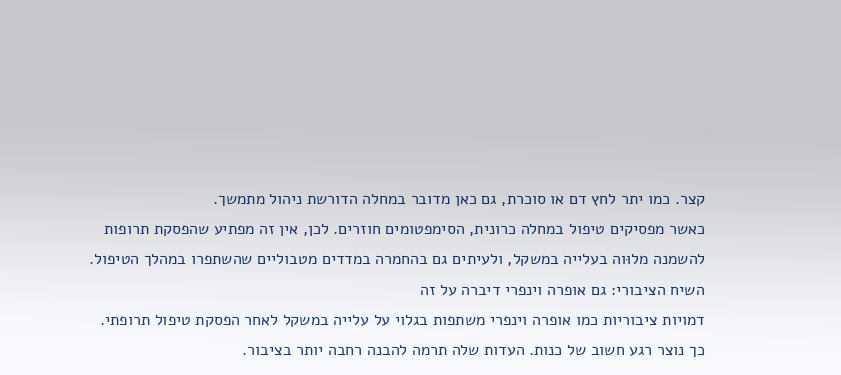קצר. כמו יתר לחץ דם או סוכרת, גם כאן מדובר במחלה הדורשת ניהול מתמשך.
כאשר מפסיקים טיפול במחלה כרונית, הסימפטומים חוזרים. לכן, אין זה מפתיע שהפסקת תרופות להשמנה מלוּוה בעלייה במשקל, ולעיתים גם בהחמרה במדדים מטבוליים שהשתפרו במהלך הטיפול.
השיח הציבורי: גם אופרה וינפרי דיברה על זה
דמויות ציבוריות כמו אופרה וינפרי משתפות בגלוי על עלייה במשקל לאחר הפסקת טיפול תרופתי. כך נוצר רגע חשוב של כנות. העדות שלה תרמה להבנה רחבה יותר בציבור.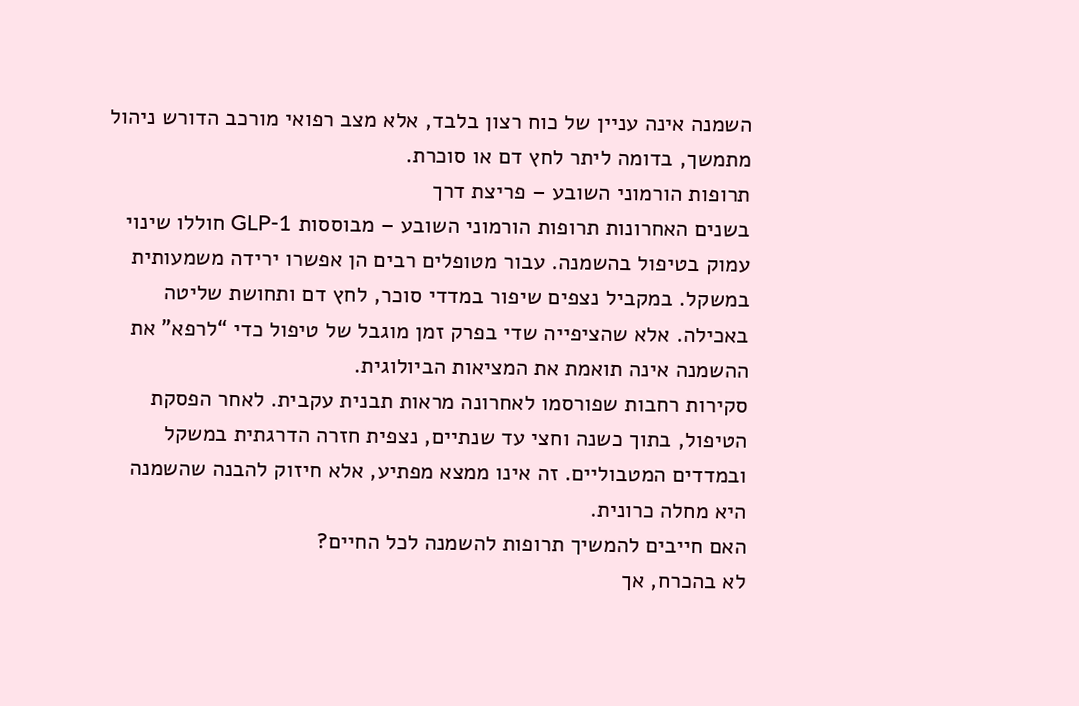השמנה אינה עניין של כוח רצון בלבד, אלא מצב רפואי מורכב הדורש ניהול מתמשך, בדומה ליתר לחץ דם או סוכרת.
תרופות הורמוני השובע – פריצת דרך
בשנים האחרונות תרופות הורמוני השובע – מבוססות GLP-1 חוללו שינוי עמוק בטיפול בהשמנה. עבור מטופלים רבים הן אפשרו ירידה משמעותית במשקל. במקביל נצפים שיפור במדדי סוכר, לחץ דם ותחושת שליטה באכילה. אלא שהציפייה שדי בפרק זמן מוגבל של טיפול כדי “לרפא” את ההשמנה אינה תואמת את המציאות הביולוגית.
סקירות רחבות שפורסמו לאחרונה מראות תבנית עקבית. לאחר הפסקת הטיפול, בתוך כשנה וחצי עד שנתיים, נצפית חזרה הדרגתית במשקל ובמדדים המטבוליים. זה אינו ממצא מפתיע, אלא חיזוק להבנה שהשמנה היא מחלה כרונית.
האם חייבים להמשיך תרופות להשמנה לכל החיים?
לא בהכרח, אך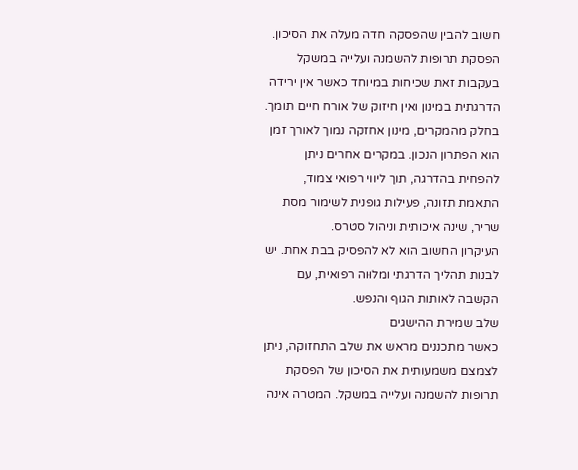חשוב להבין שהפסקה חדה מעלה את הסיכון. הפסקת תרופות להשמנה ועלייה במשקל בעקבות זאת שכיחות במיוחד כאשר אין ירידה הדרגתית במינון ואין חיזוק של אורח חיים תומך.
בחלק מהמקרים, מינון אחזקה נמוך לאורך זמן הוא הפתרון הנכון. במקרים אחרים ניתן להפחית בהדרגה, תוך ליווי רפואי צמוד, התאמת תזונה, פעילות גופנית לשימור מסת שריר, שינה איכותית וניהול סטרס.
העיקרון החשוב הוא לא להפסיק בבת אחת. יש לבנות תהליך הדרגתי ומלוּוה רפואית, עם הקשבה לאותות הגוף והנפש.
שלב שמירת ההישגים
כאשר מתכננים מראש את שלב התחזוקה, ניתן לצמצם משמעותית את הסיכון של הפסקת תרופות להשמנה ועלייה במשקל. המטרה אינה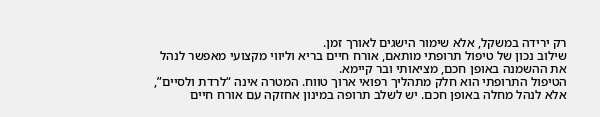רק ירידה במשקל, אלא שימור הישגים לאורך זמן.
שילוב נכון של טיפול תרופתי מותאם, אורח חיים בריא וליווי מקצועי מאפשר לנהל את ההשמנה באופן חכם, מציאותי ובר קיימא.
הטיפול התרופתי הוא חלק מתהליך רפואי ארוך טווח. המטרה אינה “לרדת ולסיים”, אלא לנהל מחלה באופן חכם. יש לשלב תרופה במינון אחזקה עם אורח חיים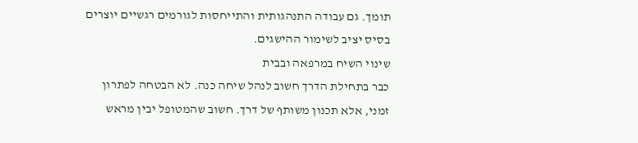תומך. גם עבודה התנהגותית והתייחסות לגורמים רגשיים יוצרים בסיס יציב לשימור ההישגים.
שינוי השיח במרפאה ובבית
כבר בתחילת הדרך חשוב לנהל שיחה כנה. לא הבטחה לפתרון זמני, אלא תכנון משותף של דרך. חשוב שהמטופל יבין מראש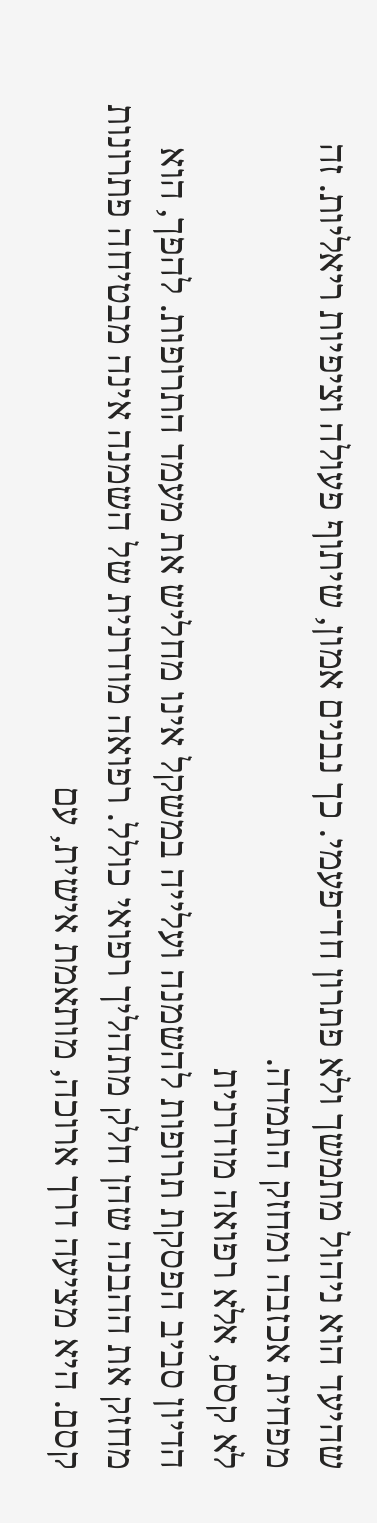שהיעד הוא ניהול מתמשך ולא פתרון חד־פעמי. כך נבנים אמון, שיתוף פעולה וציפיות ריאליות. זה מפחית אכזבה ומחזק התמדה.
לא קסם, אלא רפואה מודרנית
הדיון סביב הפסקת תרופות להשמנה ועלייה במשקל אינו מחליש את מעמד התרופות. להפך, הוא מחזק את ההבנה שהן חלק מתהליך רפואי כולל. רפואה מודרנית של השמנה אינה מבטיחה פתרונות קסם. היא מציעה דרך ארוכה, מותאמת אישית, עם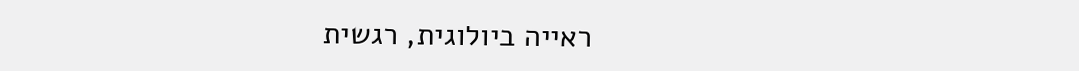ראייה ביולוגית, רגשית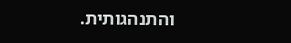והתנהגותית.